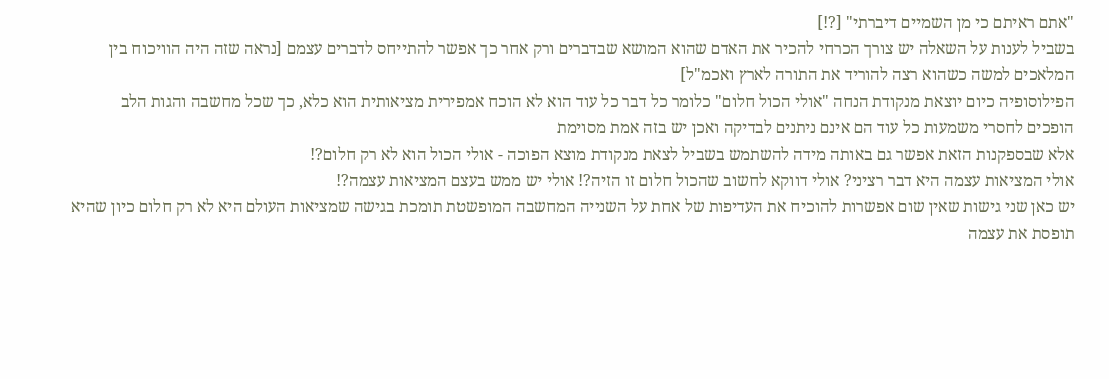"אתם ראיתם כי מן השמיים דיברתי" [?!]
בשביל לענות על השאלה יש צורך הכרחי להכיר את האדם שהוא המושא שבדברים ורק אחר כך אפשר להתייחס לדברים עצמם [נראה שזה היה הוויכוח בין המלאכים למשה כשהוא רצה להוריד את התורה לארץ ואכמ"ל]
הפילוסופיה כיום יוצאת מנקודת הנחה "אולי הכול חלום" כלומר כל דבר כל עוד הוא לא הוכח אמפירית מציאותית הוא כלא, כך שכל מחשבה והגות הלב הופכים לחסרי משמעות כל עוד הם אינם ניתנים לבדיקה ואכן יש בזה אמת מסוימת
אלא שבספקנות הזאת אפשר גם באותה מידה להשתמש בשביל לצאת מנקודת מוצא הפוכה - אולי הכול הוא לא רק חלום?!
אולי המציאות עצמה היא דבר רציני? אולי דווקא לחשוב שהכול חלום זו הזיה?! אולי יש ממש בעצם המציאות עצמה?!
יש כאן שני גישות שאין שום אפשרות להוכיח את העדיפות של אחת על השנייה המחשבה המופשטת תומכת בגישה שמציאות העולם היא לא רק חלום כיון שהיא תופסת את עצמה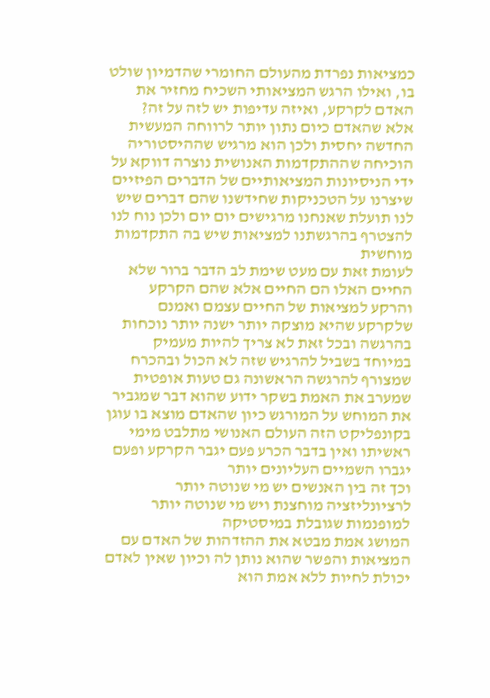כמציאות נפרדת מהעולם החומרי שהדמיון שולט בו, ואילו הרגש המציאותי השכיח מחזיר את האדם לקרקע, ואיזה עדיפות יש לזה על זה?
אלא שהאדם כיום נתון יותר לרווחה המעשית החדשה יחסית ולכן הוא מרגיש שההיסטוריה הוכיחה שההתקדמות האנושית נוצרה דווקא על ידי הניסיונות המציאותיים של הדברים הפיזיים שיצרנו על הטכניקות שחידשנו שהם דברים שיש לנו תועלת שאנחנו מרגישים יום יום ולכן נוח לנו להצטרף בהרגשתנו למציאות שיש בה התקדמות מוחשית
לעומת זאת עם מעט שימת לב הדבר ברור שלא החיים האלו הם החיים אלא שהם הקרקע והרקע למציאות של החיים עצמם ואמנם שלקרקע שהיא מוצקה יותר ישנה יותר נוכחות בהרגשה ובכל זאת לא צריך להיות מעמיק במיוחד בשביל להרגיש שזה לא הכול ובהכרח שמצורף להרגשה הראשונה גם טעות אופטית שמערב את האמת בשקר ידוע שהוא דבר שמגביר את המוחש על המורגש כיון שהאדם מוצא בו עוגן
בקונפליקט הזה העולם האנושי מתלבט מימי ראשיתו ואין בדבר הכרע פעם יגבר הקרקע ופעם יגברו השמיים העליונים יותר
וכך זה בין האנשים יש מי שנוטה יותר לרציונליזציה מוחצנת ויש מי שנוטה יותר למופנמות שגובלת במיסטיקה
המושג אמת מבטא את ההזדהות של האדם עם המציאות והפשר שהוא נותן לה וכיון שאין לאדם יכולת לחיות ללא אמת הוא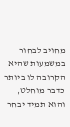מחויב לבחור במשמעות שהיא הקרובה לו ביותר כדבר מוחלט, והוא תמיד יבחר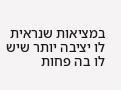במציאות שנראית לו יציבה יותר שיש לו בה פחות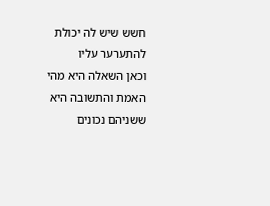חשש שיש לה יכולת להתערער עליו
וכאן השאלה היא מהי האמת והתשובה היא ששניהם נכונים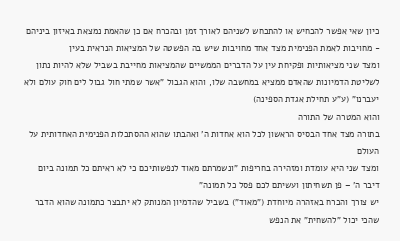כיון שאי אפשר להכחיש או להתכחש לשניהם לאורך זמן ובהכרח אם כן שהאמת נמצאת באיזון ביניהם - מחויבות לאמת הפנימית מצד אחד מחויבות שיש בה הפשטה של המציאות הנראית בעין
ומצד שני מציאותיות ופקיחת עין על הדברים הממשיים שהמציאות מחייבת בשביל שלא להיות נתון לשליטת הדמיונות שהאדם ממציא במחשבה שלו, והוא הגבול "אשר שמתי חול גבול לים חוק עולם ולא יעברנו" (ע"ע תחילת אגדת הספינה)
והוא המטרה של התורה
בתורה מצד אחד הבסיס הראשון לכל הוא אחדות ה' ואהבתו שהוא ההסתכלות הפנימית האחדותית על העולם
ומצד שני היא עומדת ומזהירה בחריפות "ונשמרתם מאוד לנפשותיכם כי לא ראיתם כל תמונה ביום דיבר ה' – פן תשחיתון ועשיתם לכם פסל כל תמונה"
יש צורך והכרח באזהרה מיוחדת ("מאוד") בשביל שהדמיון המנותק לא יתבצר כתמונה שהוא הדבר שהכי יכול "להשחית" את הנפש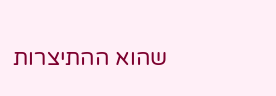שהוא ההתיצרות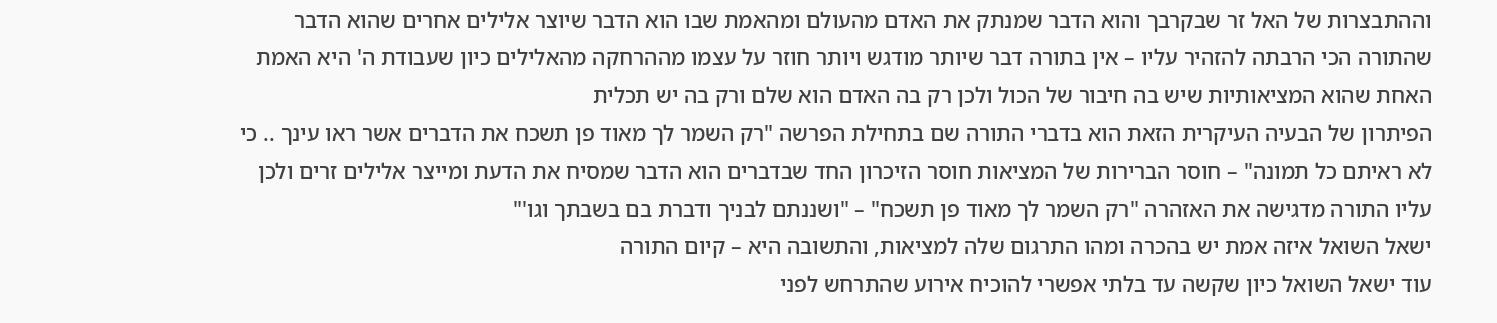וההתבצרות של האל זר שבקרבך והוא הדבר שמנתק את האדם מהעולם ומהאמת שבו הוא הדבר שיוצר אלילים אחרים שהוא הדבר שהתורה הכי הרבתה להזהיר עליו – אין בתורה דבר שיותר מודגש ויותר חוזר על עצמו מההרחקה מהאלילים כיון שעבודת ה' היא האמת האחת שהוא המציאותיות שיש בה חיבור של הכול ולכן רק בה האדם הוא שלם ורק בה יש תכלית
הפיתרון של הבעיה העיקרית הזאת הוא בדברי התורה שם בתחילת הפרשה "רק השמר לך מאוד פן תשכח את הדברים אשר ראו עינך .. כי לא ראיתם כל תמונה" – חוסר הברירות של המציאות חוסר הזיכרון החד שבדברים הוא הדבר שמסיח את הדעת ומייצר אלילים זרים ולכן עליו התורה מדגישה את האזהרה "רק השמר לך מאוד פן תשכח" – "ושננתם לבניך ודברת בם בשבתך וגו'"
ישאל השואל איזה אמת יש בהכרה ומהו התרגום שלה למציאות, והתשובה היא – קיום התורה
עוד ישאל השואל כיון שקשה עד בלתי אפשרי להוכיח אירוע שהתרחש לפני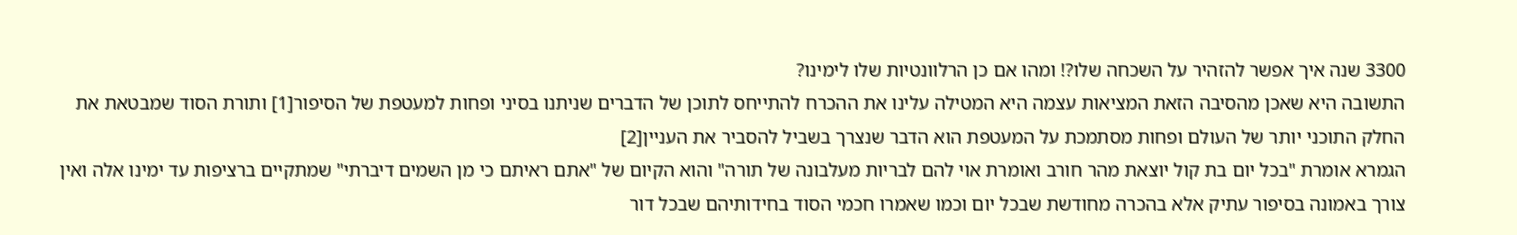3300 שנה איך אפשר להזהיר על השכחה שלו?! ומהו אם כן הרלוונטיות שלו לימינו?
התשובה היא שאכן מהסיבה הזאת המציאות עצמה היא המטילה עלינו את ההכרח להתייחס לתוכן של הדברים שניתנו בסיני ופחות למעטפת של הסיפור[1] ותורת הסוד שמבטאת את החלק התוכני יותר של העולם ופחות מסתמכת על המעטפת הוא הדבר שנצרך בשביל להסביר את העניין[2]
הגמרא אומרת "בכל יום בת קול יוצאת מהר חורב ואומרת אוי להם לבריות מעלבונה של תורה" והוא הקיום של "אתם ראיתם כי מן השמים דיברתי" שמתקיים ברציפות עד ימינו אלה ואין צורך באמונה בסיפור עתיק אלא בהכרה מחודשת שבכל יום וכמו שאמרו חכמי הסוד בחידותיהם שבכל דור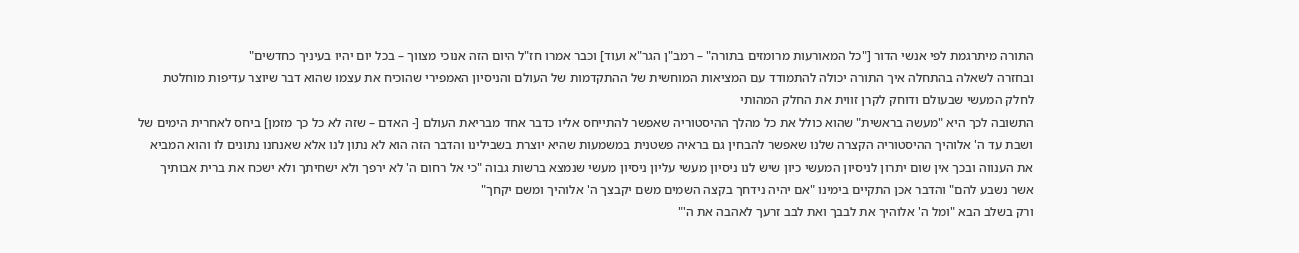התורה מיתרגמת לפי אנשי הדור ["כל המאורעות מרומזים בתורה" – רמב"ן הגר"א ועוד] וכבר אמרו חז"ל היום הזה אנוכי מצווך – בכל יום יהיו בעיניך כחדשים"
ובחזרה לשאלה בהתחלה איך התורה יכולה להתמודד עם המציאות המוחשית של ההתקדמות של העולם והניסיון האמפירי שהוכיח את עצמו שהוא דבר שיוצר עדיפות מוחלטת לחלק המעשי שבעולם ודוחק לקרן זווית את החלק המהותי
התשובה לכך היא "מעשה בראשית" שהוא כולל את כל מהלך ההיסטוריה שאפשר להתייחס אליו כדבר אחד מבריאת העולם [- האדם – שזה לא כל כך מזמן] ביחס לאחרית הימים של ושבת עד ה' אלוהיך ההיסטוריה הקצרה שלנו שאפשר להבחין גם בראיה פשטנית במשמעות שהיא יוצרת בשבילינו והדבר הזה הוא לא נתון לנו אלא שאנחנו נתונים לו והוא המביא את הענווה ובכך אין שום יתרון לניסיון המעשי כיון שיש לנו ניסיון מעשי עליון ניסיון מעשי שנמצא ברשות גבוה "כי אל רחום ה' לא ירפך ולא ישחיתך ולא ישכח את ברית אבותיך אשר נשבע להם" והדבר אכן התקיים בימינו "אם יהיה נידחך בקצה השמים משם יקבצך ה' אלוהיך ומשם יקחך"
ורק בשלב הבא "ומל ה' אלוהיך את לבבך ואת לבב זרעך לאהבה את ה'"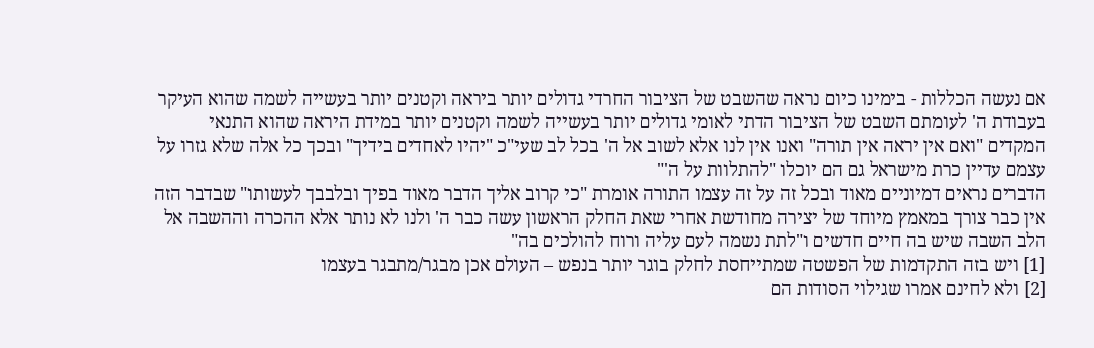אם נעשה הכללות - בימינו כיום נראה שהשבט של הציבור החרדי גדולים יותר ביראה וקטנים יותר בעשייה לשמה שהוא העיקר בעבודת ה' לעומתם השבט של הציבור הדתי לאומי גדולים יותר בעשייה לשמה וקטנים יותר במידת היראה שהוא התנאי המקדים "ואם אין יראה אין תורה" ואנו אין לנו אלא לשוב אל ה' בכל לב שעי"כ "יהיו לאחדים בידיך" ובכך כל אלה שלא גזרו על עצמם עדיין כרת מישראל גם הם יוכלו "להתלוות על ה'"
הדברים נראים דמיוניים מאוד ובכל זה על זה עצמו התורה אומרת "כי קרוב אליך הדבר מאוד בפיך ובלבבך לעשותו" שבדבר הזה אין כבר צורך במאמץ מיוחד של יצירה מחודשת אחרי שאת החלק הראשון עשה כבר ה' ולנו לא נותר אלא ההכרה וההשבה אל הלב השבה שיש בה חיים חדשים ו"לתת נשמה לעם עליה ורוח להולכים בה"
[1] ויש בזה התקדמות של הפשטה שמתייחסת לחלק בוגר יותר בנפש – העולם אכן מבגר/מתבגר בעצמו
[2] ולא לחינם אמרו שגילוי הסודות הם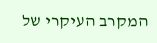המקרב העיקרי של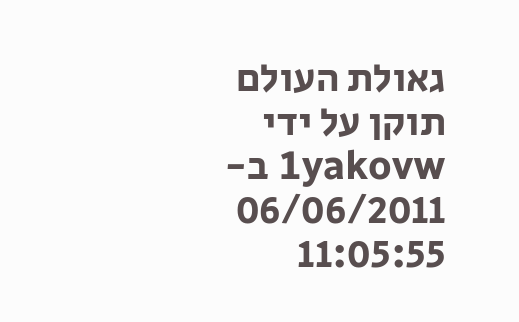גאולת העולם
תוקן על ידי 1yakovw ב- 06/06/2011 11:05:55